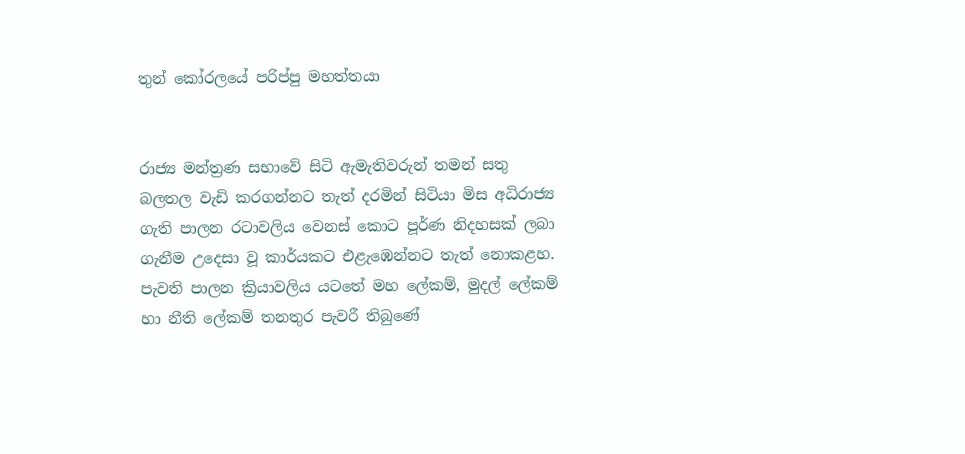තුන් කෝරලයේ පරිප්පු මහත්තයා


රාජ්‍ය මන්ත්‍රණ සභාවේ සිටි ඇමැතිවරුන් තමන් සතු බලතල වැඩි කරගන්නට තැත් දරමින් සිටියා මිස අධිරාජ්‍ය ගැති පාලන රටාවලිය වෙනස් කොට පූර්ණ නිදහසක් ලබා ගැනීම උදෙසා වූ කාර්යකට එළැඹෙන්නට තැත් නොකළහ. පැවති පාලන ක්‍රියාවලිය යටතේ මහ ලේකම්, මුදල් ලේකම් හා නීති ලේකම් තනතුර පැවරී තිබුණේ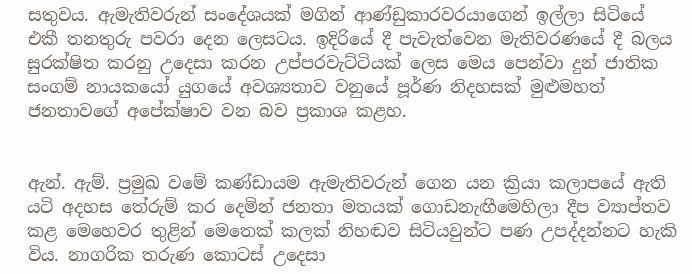සතුවය. ඇමැතිවරුන් සංදේශයක් මගින් ආණ්ඩුකාරවරයාගෙන් ඉල්ලා සිටියේ එකී තනතුරු පවරා දෙන ලෙසටය. ඉදිරියේ දී පැවැත්වෙන මැතිවරණයේ දී බලය සුරක්ෂිත කරනු උදෙසා කරන උප්පරවැට්ටියක් ලෙස මෙය පෙන්වා දුන් ජාතික සංගම් නායකයෝ යුගයේ අවශ්‍යතාව වනුයේ පූර්ණ නිදහසක් මුළුමහත් ජනතාවගේ අපේක්ෂාව වන බව ප්‍රකාශ කළහ.


ඇන්. ඇම්. ප්‍රමුඛ වමේ කණ්ඩායම ඇමැතිවරුන් ගෙන යන ක්‍රියා කලාපයේ ඇති යටි අදහස තේරුම් කර දෙමින් ජනතා මතයක් ගොඩනැඟීමෙහිලා දීප ව්‍යාප්තව කළ මෙහෙවර තුළින් මෙතෙක් කලක් නිහඬව සිටියවුන්ට පණ උපද්දන්නට හැකි විය. නාගරික තරුණ කොටස් උදෙසා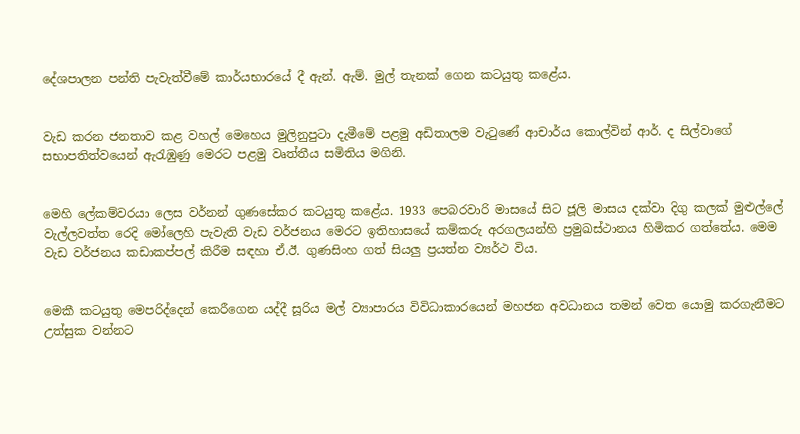දේශපාලන පන්ති පැවැත්වීමේ කාර්යභාරයේ දී ඇන්. ඇම්. මුල් තැනක් ගෙන කටයුතු කළේය.


වැඩ කරන ජනතාව කළ වහල් මෙහෙය මුලිනුපුටා දැමීමේ පළමු අඩිතාලම වැටුණේ ආචාර්ය කොල්වින් ආර්. ද සිල්වාගේ සභාපතිත්වයෙන් ඇරැඹුණු මෙරට පළමු වෘත්තීය සමිතිය මගිනි.


මෙහි ලේකම්වරයා ලෙස වර්නන් ගුණසේකර කටයුතු කළේය. 1933 පෙබරවාරි මාසයේ සිට ජූලි මාසය දක්වා දිගු කලක් මුළුල්ලේ වැල්ලවත්ත රෙදි මෝලෙහි පැවැති වැඩ වර්ජනය මෙරට ඉතිහාසයේ කම්කරු අරගලයන්හි ප්‍රමුඛස්ථානය හිමිකර ගත්තේය. මෙම වැඩ වර්ජනය කඩාකප්පල් කිරීම සඳහා ඒ.ඊ. ගුණසිංහ ගත් සියලු ප්‍රයත්න ව්‍යර්ථ විය.


මෙකී කටයුතු මෙපරිද්දෙන් කෙරීගෙන යද්දී සූරිය මල් ව්‍යාපාරය විවිධාකාරයෙන් මහජන අවධානය තමන් වෙත යොමු කරගැනීමට උත්සුක වන්නට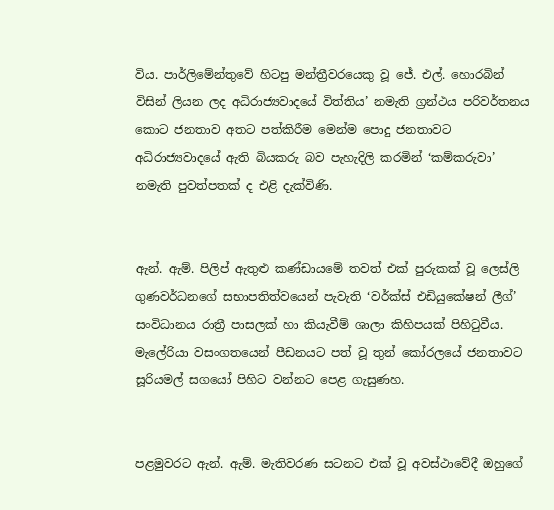විය. පාර්ලිමේන්තුවේ හිටපු මන්ත්‍රීවරයෙකු වූ ජේ. එල්. හොරබින් විසින් ලියන ලද අධිරාජ්‍යවාදයේ විත්තිය’ නමැති ග්‍රන්ථය පරිවර්තනය කොට ජනතාව අතට පත්කිරීම මෙන්ම පොදු ජනතාවට අධිරාජ්‍යවාදයේ ඇති බියකරු බව පැහැදිලි කරමින් ‘කම්කරුවා’ නමැති පුවත්පතක් ද එළි දැක්විණි.


ඇන්. ඇම්. පිලිප් ඇතුළු කණ්ඩායමේ තවත් එක් පුරුකක් වූ ලෙස්ලි ගුණවර්ධනගේ සභාපතිත්වයෙන් පැවැති ‘වර්ක්ස් එඩියුකේෂන් ලීග්’ සංවිධානය රාත්‍රී පාසලක් හා කියැවීම් ශාලා කිහිපයක් පිහිටුවීය. මැලේරියා වසංගතයෙන් පීඩනයට පත් වූ තුන් කෝරලයේ ජනතාවට සූරියමල් සගයෝ පිහිට වන්නට පෙළ ගැසුණහ.


පළමුවරට ඇන්. ඇම්. මැතිවරණ සටනට එක් වූ අවස්ථාවේදී ඔහුගේ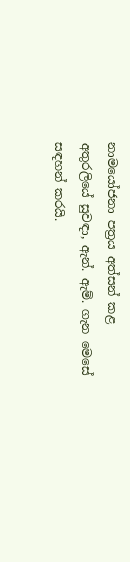නාමයෝජනා පත්‍රය අත්සන් කළ අතුරලියේ සුවඳා, ඇන්. ඇම්. ගැන මෙසේ සඳහන් කරයි.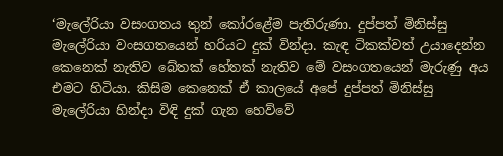‘මැලේරියා වසංගතය තුන් කෝරළේම පැතිරුණා. දුප්පත් මිනිස්සු මැලේරියා වංසගතයෙන් හරියට දුක් වින්දා. කැඳ ටිකක්වත් උයාදෙන්න කෙනෙක් නැතිව බේතක් හේතක් නැතිව මේ වසංගතයෙන් මැරුණු අය එමට හිටියා. කිසිම කෙනෙක් ඒ කාලයේ අපේ දුප්පත් මිනිස්සු මැලේරියා හින්දා විඳි දුක් ගැන හෙව්වේ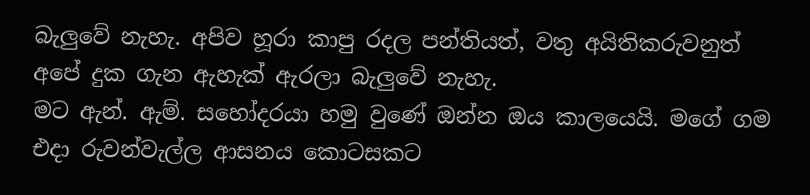බැලුවේ නැහැ. අපිව හූරා කාපු රදල පන්තියත්, වතු අයිතිකරුවනුත් අපේ දුක ගැන ඇහැක් ඇරලා බැලුවේ නැහැ.
මට ඇන්. ඇම්. සහෝදරයා හමු වුණේ ඔන්න ඔය කාලයෙයි. මගේ ගම එදා රුවන්වැල්ල ආසනය කොටසකට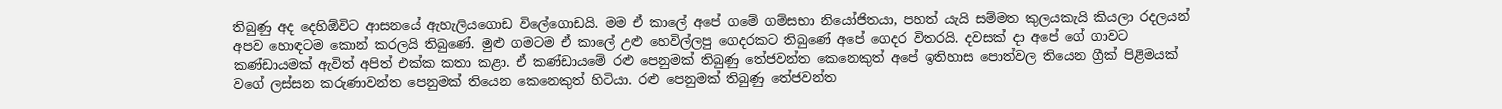තිබුණු අද දෙහිඕවිට ආසනයේ ඇහැලියගොඩ විලේගොඩයි. මම ඒ කාලේ අපේ ගමේ ගම්සභා නියෝජිතයා, පහත් යැයි සම්මත කුලයකැයි කියලා රදලයන් අපව හොඳටම කොන් කරලයි තිබුණේ. මුළු ගමටම ඒ කාලේ උළු හෙවිල්ලපු ගෙදරකට තිබුණේ අපේ ගෙදර විතරයි. දවසක් දා අපේ ගේ ගාවට කණ්ඩායමක් ඇවිත් අපිත් එක්ක කතා කළා. ඒ කණ්ඩායමේ රළු පෙනුමක් තිබුණු තේජවන්ත කෙනෙකුත් අපේ ඉතිහාස පොත්වල තියෙන ග්‍රීක් පිළිමයක් වගේ ලස්සන කරුණාවන්ත පෙනුමක් තියෙන කෙනෙකුත් හිටියා. රළු පෙනුමක් තිබුණු තේජවන්ත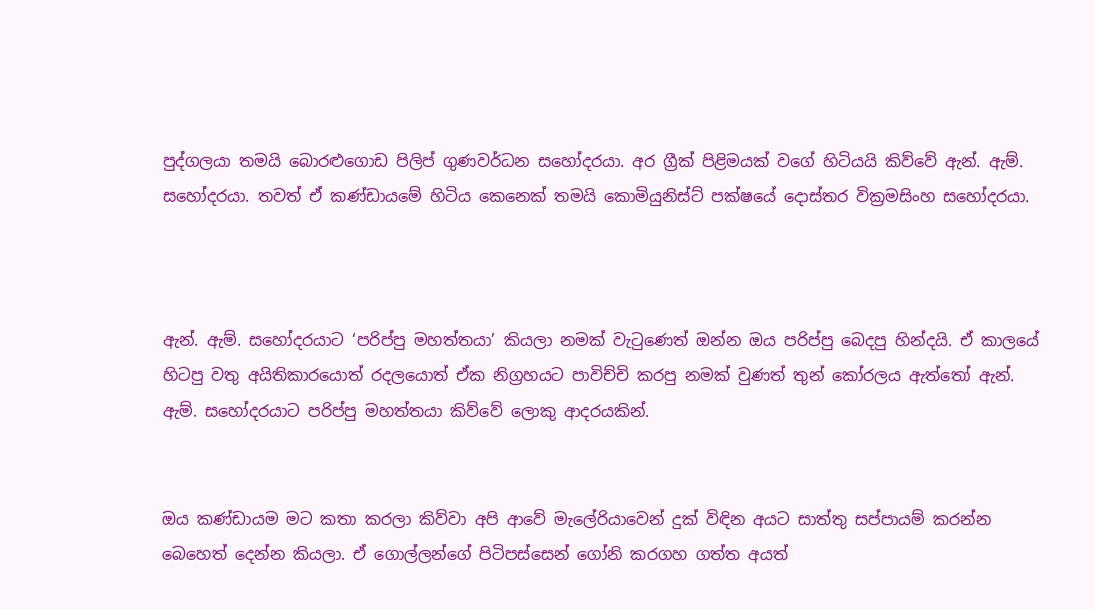පුද්ගලයා තමයි බොරළුගොඩ පිලිප් ගුණවර්ධන සහෝදරයා. අර ග්‍රීක් පිළිමයක් වගේ හිටියයි කිව්වේ ඇන්. ඇම්. සහෝදරයා. තවත් ඒ කණ්ඩායමේ හිටිය කෙනෙක් තමයි කොමියුනිස්ට් පක්ෂයේ දොස්තර වික්‍රමසිංහ සහෝදරයා.



ඇන්. ඇම්. සහෝදරයාට ‘පරිප්පු මහත්තයා’ කියලා නමක් වැටුණෙත් ඔන්න ඔය පරිප්පු බෙදපු හින්දයි. ඒ කාලයේ හිටපු වතු අයිතිකාරයොත් රදලයොත් ඒක නිග්‍රහයට පාවිච්චි කරපු නමක් වුණත් තුන් කෝරලය ඇත්තෝ ඇන්. ඇම්. සහෝදරයාට පරිප්පු මහත්තයා කිව්වේ ලොකු ආදරයකින්.


ඔය කණ්ඩායම මට කතා කරලා කිව්වා අපි ආවේ මැලේරියාවෙන් දුක් විඳින අයට සාත්තු සප්පායම් කරන්න බෙහෙත් දෙන්න කියලා. ඒ ගොල්ලන්ගේ පිටිපස්සෙන් ගෝනි කරගහ ගත්ත අයත්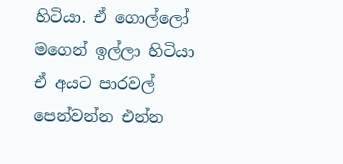හිටියා. ඒ ගොල්ලෝ මගෙන් ඉල්ලා හිටියා ඒ අයට පාරවල් පෙන්වන්න එන්න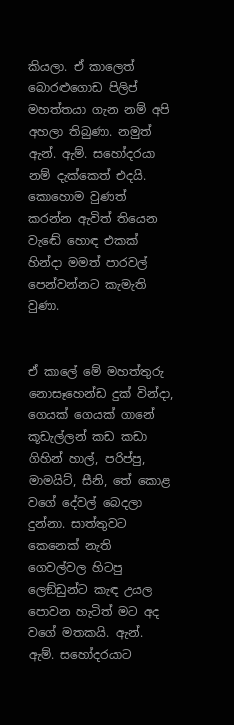කියලා. ඒ කාලෙත් බොරළුගොඩ පිලිප් මහත්තයා ගැන නම් අපි අහලා තිබුණා. නමුත් ඇන්. ඇම්. සහෝදරයා නම් දැක්කෙත් එදයි. කොහොම වුණත් කරන්න ඇවිත් තියෙන වැඬේ හොඳ එකක් හින්දා මමත් පාරවල් පෙන්වන්නට කැමැති වුණා.


ඒ කාලේ මේ මහත්තුරු නොසෑහෙන්ඩ දුක් වින්දා, ගෙයක් ගෙයක් ගානේ කූඩැල්ලන් කඩ කඩා ගිහින් හාල්, පරිප්පු, මාමයිට්, සීනි, තේ කොළ වගේ දේවල් බෙදලා දුන්නා. සාත්තුවට කෙනෙක් නැති ගෙවල්වල හිටපු ලෙඞ්ඩුන්ට කැඳ උයල පොවන හැටිත් මට අද වගේ මතකයි. ඇන්. ඇම්. සහෝදරයාට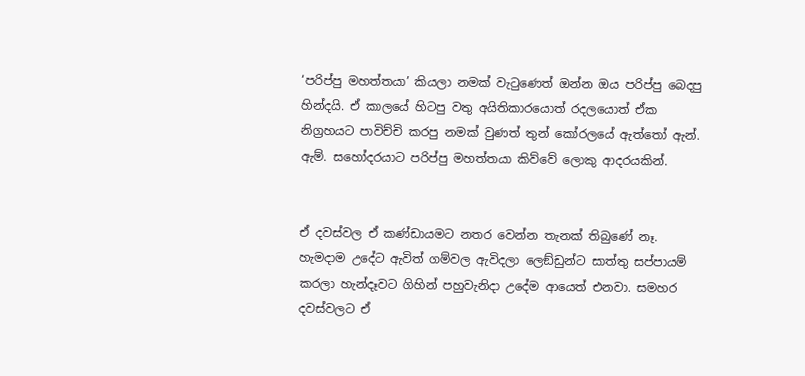‘පරිප්පු මහත්තයා’ කියලා නමක් වැටුණෙත් ඔන්න ඔය පරිප්පු බෙදපු හින්දයි. ඒ කාලයේ හිටපු වතු අයිතිකාරයොත් රදලයොත් ඒක නිග්‍රහයට පාවිච්චි කරපු නමක් වුණත් තුන් කෝරලයේ ඇත්තෝ ඇන්. ඇම්. සහෝදරයාට පරිප්පු මහත්තයා කිව්වේ ලොකු ආදරයකින්.


ඒ දවස්වල ඒ කණ්ඩායමට නතර වෙන්න තැනක් තිබුණේ නෑ. හැමදාම උදේට ඇවිත් ගම්වල ඇවිදලා ලෙඞ්ඩුන්ට සාත්තු සප්පායම් කරලා හැන්දෑවට ගිහින් පහුවැනිදා උදේම ආයෙත් එනවා. සමහර දවස්වලට ඒ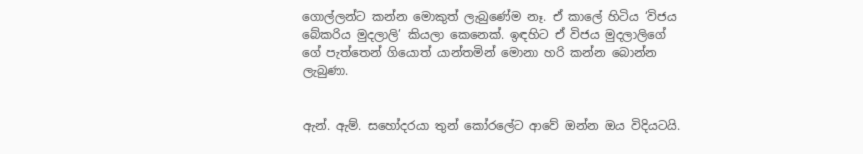ගොල්ලන්ට කන්න මොකුත් ලැබුණේම නෑ. ඒ කාලේ හිටිය ‘විජය බේකරිය මුදලාලි’ කියලා කෙනෙක්. ඉඳහිට ඒ විජය මුදලාලිගේ ගේ පැත්තෙන් ගියොත් යාන්තමින් මොනා හරි කන්න බොන්න ලැබුණා.


ඇන්. ඇම්. සහෝදරයා තුන් කෝරලේට ආවේ ඔන්න ඔය විදියටයි.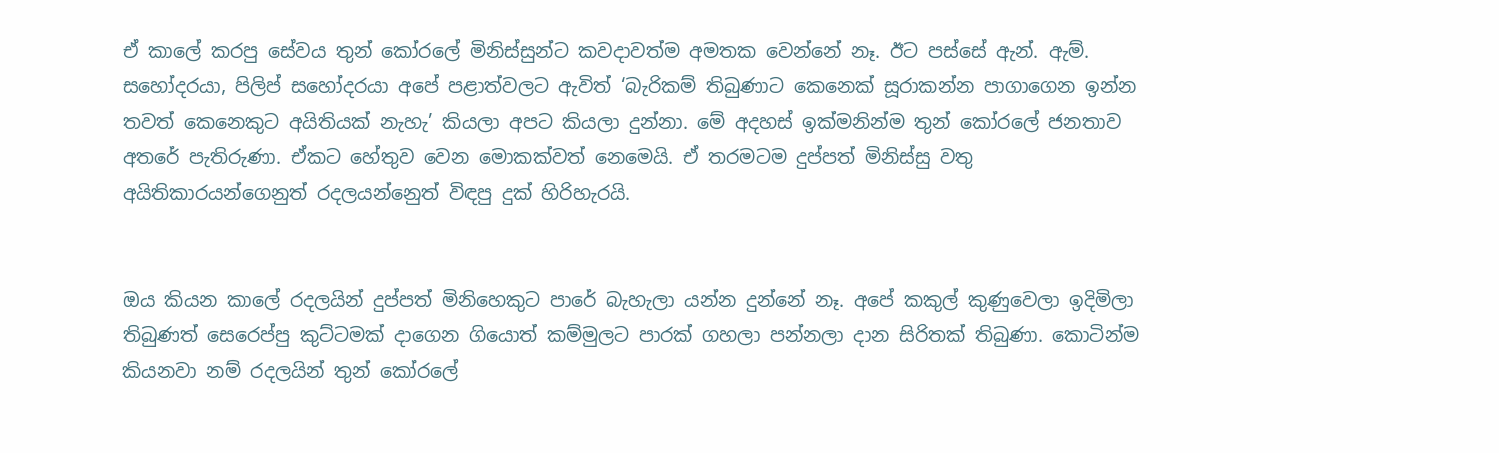ඒ කාලේ කරපු සේවය තුන් කෝරලේ මිනිස්සුන්ට කවදාවත්ම අමතක වෙන්නේ නෑ. ඊට පස්සේ ඇන්. ඇම්. සහෝදරයා, පිලිප් සහෝදරයා අපේ පළාත්වලට ඇවිත් ‘බැරිකම් තිබුණාට කෙනෙක් සූරාකන්න පාගාගෙන ඉන්න තවත් කෙනෙකුට අයිතියක් නැහැ’ කියලා අපට කියලා දුන්නා. මේ අදහස් ඉක්මනින්ම තුන් කෝරලේ ජනතාව අතරේ පැතිරුණා. ඒකට හේතුව වෙන මොකක්වත් නෙමෙයි. ඒ තරමටම දුප්පත් මිනිස්සු වතු අයිතිකාරයන්ගෙනුත් රදලයන්නෙුත් විඳපු දුක් හිරිහැරයි.


ඔය කියන කාලේ රදලයින් දුප්පත් මිනිහෙකුට පාරේ බැහැලා යන්න දුන්නේ නෑ. අපේ කකුල් කුණුවෙලා ඉදිමිලා තිබුණත් සෙරෙප්පු කුට්ටමක් දාගෙන ගියොත් කම්මුලට පාරක් ගහලා පන්නලා දාන සිරිතක් තිබුණා. කොටින්ම කියනවා නම් රදලයින් තුන් කෝරලේ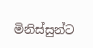මිනිස්සුන්ට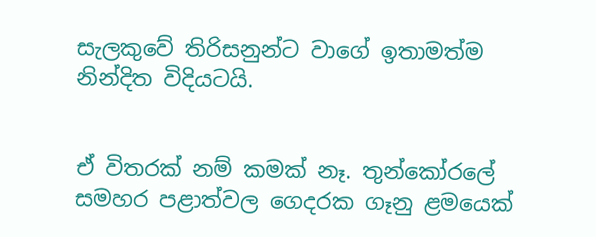සැලකුවේ තිරිසනුන්ට වාගේ ඉතාමත්ම නින්දිත විදියටයි.


ඒ විතරක් නම් කමක් නෑ. තුන්කෝරලේ සමහර පළාත්වල ගෙදරක ගෑනු ළමයෙක්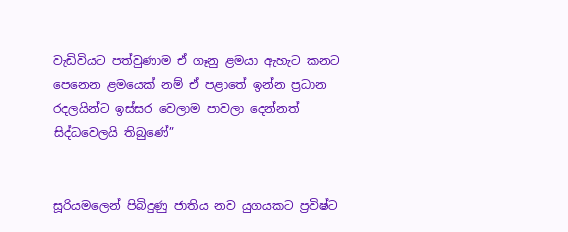වැඩිවියට පත්වුණාම ඒ ගෑනු ළමයා ඇහැට කනට පෙනෙන ළමයෙක් නම් ඒ පළාතේ ඉන්න ප්‍රධාන රදලයින්ට ඉස්සර වෙලාම පාවලා දෙන්නත් සිද්ධවෙලයි තිබුණේ”


සූරියමලෙන් පිබිදුණු ජාතිය නව යුගයකට ප්‍රවිෂ්ට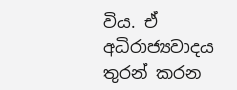විය. ඒ අධිරාජ්‍යවාදය තුරන් කරන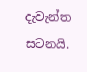දැවැන්ත සටනයි.